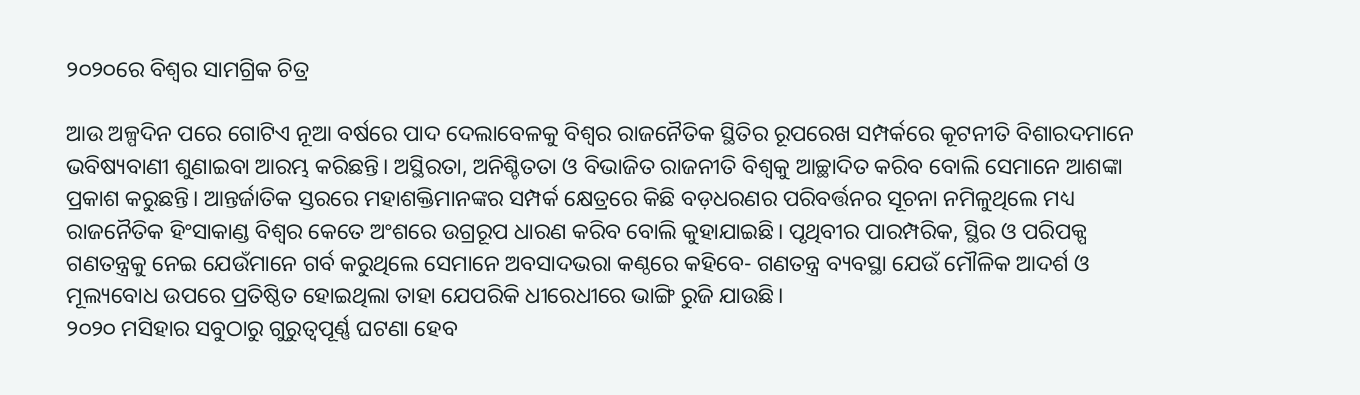୨୦୨୦ରେ ବିଶ୍ବର ସାମଗ୍ରିକ ଚିତ୍ର

ଆଉ ଅଳ୍ପଦିନ ପରେ ଗୋଟିଏ ନୂଆ ବର୍ଷରେ ପାଦ ଦେଲାବେଳକୁ ବିଶ୍ବର ରାଜନୈତିକ ସ୍ଥିତିର ରୂପରେଖ ସମ୍ପର୍କରେ କୂଟନୀତି ବିଶାରଦମାନେ ଭବିଷ୍ୟବାଣୀ ଶୁଣାଇବା ଆରମ୍ଭ କରିଛନ୍ତି। ଅସ୍ଥିରତା, ଅନିଶ୍ଚିତତା ଓ ବିଭାଜିତ ରାଜନୀତି ବିଶ୍ବକୁ ଆଚ୍ଛାଦିତ କରିବ ବୋଲି ସେମାନେ ଆଶଙ୍କା ପ୍ରକାଶ କରୁଛନ୍ତି। ଆନ୍ତର୍ଜାତିକ ସ୍ତରରେ ମହାଶକ୍ତିମାନଙ୍କର ସମ୍ପର୍କ କ୍ଷେତ୍ରରେ କିଛି ବଡ଼ଧରଣର ପରିବର୍ତ୍ତନର ସୂଚନା ନମିଳୁଥିଲେ ମଧ୍ୟ ରାଜନୈତିକ ହିଂସାକାଣ୍ଡ ବିଶ୍ବର କେତେ ଅଂଶରେ ଉଗ୍ରରୂପ ଧାରଣ କରିବ ବୋଲି କୁହାଯାଇଛି। ପୃଥିବୀର ପାରମ୍ପରିକ, ସ୍ଥିର ଓ ପରିପକ୍ପ ଗଣତନ୍ତ୍ରକୁ ନେଇ ଯେଉଁମାନେ ଗର୍ବ କରୁଥିଲେ ସେମାନେ ଅବସାଦଭରା କଣ୍ଠରେ କହିବେ- ଗଣତନ୍ତ୍ର ବ୍ୟବସ୍ଥା ଯେଉଁ ମୌଳିକ ଆଦର୍ଶ ଓ ମୂଲ୍ୟବୋଧ ଉପରେ ପ୍ରତିଷ୍ଠିତ ହୋଇଥିଲା ତାହା ଯେପରିକି ଧୀରେଧୀରେ ଭାଙ୍ଗି ରୁଜି ଯାଉଛି।
୨୦୨୦ ମସିହାର ସବୁଠାରୁ ଗୁରୁତ୍ବପୂର୍ଣ୍ଣ ଘଟଣା ହେବ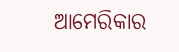ଆମେରିକାର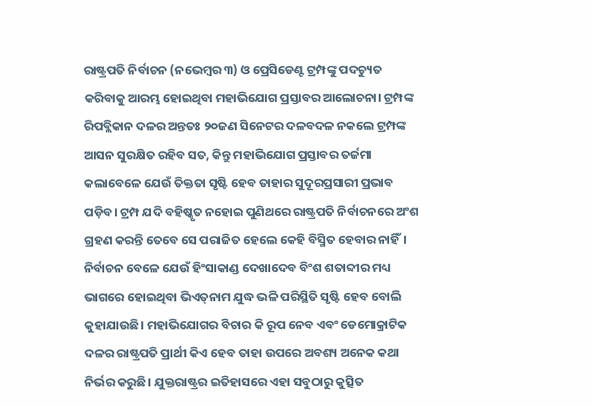ରାଷ୍ଟ୍ରପତି ନିର୍ବାଚନ (ନଭେମ୍ବର ୩) ଓ ପ୍ରେସିଡେଣ୍ଟ ଟ୍ରମ୍ପଙ୍କୁ ପଦଚ୍ୟୁତ କରିବାକୁ ଆରମ୍ଭ ହୋଇଥିବା ମହାଭିଯୋଗ ପ୍ରସ୍ତାବର ଆଲୋଚନା। ଟ୍ରମ୍ପଙ୍କ ରିପବ୍ଲିକାନ ଦଳର ଅନ୍ତତଃ ୨୦ଜଣ ସିନେଟର ଦଳବଦଳ ନକଲେ ଟ୍ରମ୍ପଙ୍କ ଆସନ ସୁରକ୍ଷିତ ରହିବ ସତ, କିନ୍ତୁ ମହାଭିଯୋଗ ପ୍ରସ୍ତାବର ତର୍ଜମା କଲାବେଳେ ଯେଉଁ ତିକ୍ତତା ସୃଷ୍ଟି ହେବ ତାହାର ସୁଦୂରପ୍ରସାରୀ ପ୍ରଭାବ ପଡ଼ିବ। ଟ୍ରମ୍ପ ଯଦି ବହିଷ୍କୃତ ନହୋଇ ପୁଣିଥରେ ରାଷ୍ଟ୍ରପତି ନିର୍ବାଚନରେ ଅଂଶ ଗ୍ରହଣ କରନ୍ତି ତେବେ ସେ ପରାଜିତ ହେଲେ କେହି ବିସ୍ମିତ ହେବାର ନାହିଁ। ନିର୍ବାଚନ ବେଳେ ଯେଉଁ ହିଂସାକାଣ୍ଡ ଦେଖାଦେବ ବିଂଶ ଶତାବ୍ଦୀର ମଧ୍ୟ ଭାଗରେ ହୋଇଥିବା ଭିଏତ୍‌ନାମ ଯୁଦ୍ଧ ଭଳି ପରିସ୍ଥିତି ସୃଷ୍ଟି ହେବ ବୋଲି କୁହାଯାଉଛି। ମହାଭିଯୋଗର ବିଚାର କି ରୂପ ନେବ ଏବଂ ଡେମୋକ୍ରାଟିକ ଦଳର ରାଷ୍ଟ୍ରପତି ପ୍ରାର୍ଥୀ କିଏ ହେବ ତାହା ଉପରେ ଅବଶ୍ୟ ଅନେକ କଥା ନିର୍ଭର କରୁଛି। ଯୁକ୍ତରାଷ୍ଟ୍ରର ଇତିହାସରେ ଏହା ସବୁଠାରୁ କୁତ୍ସିତ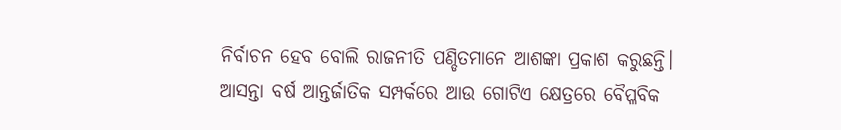ନିର୍ବାଚନ ହେବ ବୋଲି ରାଜନୀତି ପଣ୍ଡିତମାନେ ଆଶଙ୍କା ପ୍ରକାଶ କରୁଛନ୍ତି।
ଆସନ୍ତା ବର୍ଷ ଆନ୍ତର୍ଜାତିକ ସମ୍ପର୍କରେ ଆଉ ଗୋଟିଏ କ୍ଷେତ୍ରରେ ବୈପ୍ଳବିକ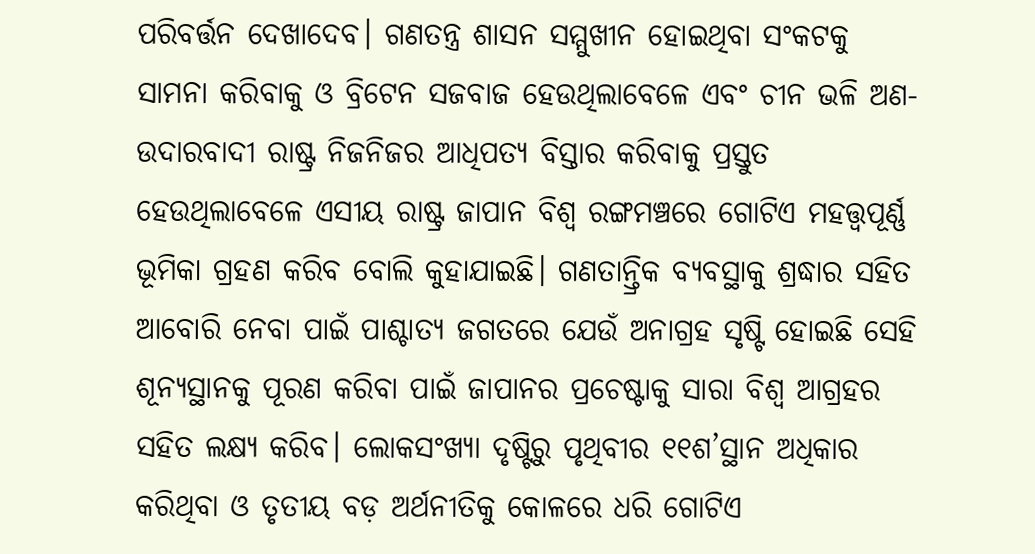ପରିବର୍ତ୍ତନ ଦେଖାଦେବ। ଗଣତନ୍ତ୍ର ଶାସନ ସମ୍ମୁଖୀନ ହୋଇଥିବା ସଂକଟକୁ ସାମନା କରିବାକୁ ଓ ବ୍ରିଟେନ ସଜବାଜ ହେଉଥିଲାବେଳେ ଏବଂ ଚୀନ ଭଳି ଅଣ-ଉଦାରବାଦୀ ରାଷ୍ଟ୍ର ନିଜନିଜର ଆଧିପତ୍ୟ ବିସ୍ତାର କରିବାକୁ ପ୍ରସ୍ତୁତ ହେଉଥିଲାବେଳେ ଏସୀୟ ରାଷ୍ଟ୍ର ଜାପାନ ବିଶ୍ବ ରଙ୍ଗମଞ୍ଚରେ ଗୋଟିଏ ମହତ୍ତ୍ବପୂର୍ଣ୍ଣ ଭୂମିକା ଗ୍ରହଣ କରିବ ବୋଲି କୁହାଯାଇଛି। ଗଣତାନ୍ତ୍ରିକ ବ୍ୟବସ୍ଥାକୁ ଶ୍ରଦ୍ଧାର ସହିତ ଆବୋରି ନେବା ପାଇଁ ପାଶ୍ଚାତ୍ୟ ଜଗତରେ ଯେଉଁ ଅନାଗ୍ରହ ସୃଷ୍ଟି ହୋଇଛି ସେହି ଶୂନ୍ୟସ୍ଥାନକୁ ପୂରଣ କରିବା ପାଇଁ ଜାପାନର ପ୍ରଚେଷ୍ଟାକୁ ସାରା ବିଶ୍ବ ଆଗ୍ରହର ସହିତ ଲକ୍ଷ୍ୟ କରିବ। ଲୋକସଂଖ୍ୟା ଦୃଷ୍ଟିରୁ ପୃଥିବୀର ୧୧ଶ’ସ୍ଥାନ ଅଧିକାର କରିଥିବା ଓ ତୃତୀୟ ବଡ଼ ଅର୍ଥନୀତିକୁ କୋଳରେ ଧରି ଗୋଟିଏ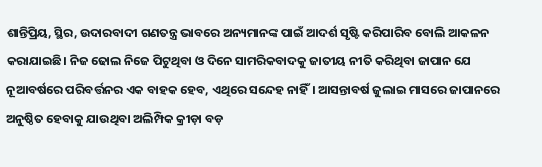ଶାନ୍ତିପ୍ରିୟ, ସ୍ଥିର, ଉଦାରବାଦୀ ଗଣତନ୍ତ୍ର ଭାବରେ ଅନ୍ୟମାନଙ୍କ ପାଇଁ ଆଦର୍ଶ ସୃଷ୍ଟି କରିପାରିବ ବୋଲି ଆକଳନ କରାଯାଇଛି। ନିଜ ଢୋଲ ନିଜେ ପିଟୁଥିବା ଓ ଦିନେ ସାମରିକବାଦକୁ ଜାତୀୟ ନୀତି କରିଥିବା ଜାପାନ ଯେ ନୂଆବର୍ଷରେ ପରିବର୍ତ୍ତନର ଏକ ବାହକ ହେବ, ଏଥିରେ ସନ୍ଦେହ ନାହିଁ। ଆସନ୍ତାବର୍ଷ ଜୁଲାଇ ମାସରେ ଜାପାନରେ ଅନୁଷ୍ଠିତ ହେବାକୁ ଯାଉଥିବା ଅଲିମ୍ପିକ କ୍ରୀଡ଼ା ବଡ଼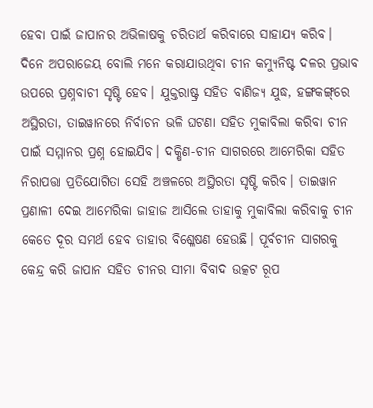ହେବା ପାଇଁ ଜାପାନର ଅଭିଳାଷକୁ ଚରିତାର୍ଥ କରିବାରେ ସାହାଯ୍ୟ କରିବ।
ଦିନେ ଅପରାଜେୟ ବୋଲି ମନେ କରାଯାଉଥିବା ଚୀନ କମ୍ୟୁନିଷ୍ଟ ଦଳର ପ୍ରଭାବ ଉପରେ ପ୍ରଶ୍ନବାଚୀ ସୃଷ୍ଟି ହେବ। ଯୁକ୍ତରାଷ୍ଟ୍ର ସହିତ ବାଣିଜ୍ୟ ଯୁଦ୍ଧ, ହଙ୍ଗକଙ୍ଗ୍‌ରେ ଅସ୍ଥିରତା, ତାଇୱାନରେ ନିର୍ବାଚନ ଭଳି ଘଟଣା ସହିତ ମୁକାବିଲା କରିବା ଚୀନ ପାଇଁ ସମ୍ମାନର ପ୍ରଶ୍ନ ହୋଇଯିବ। ଦକ୍ଷିଣ-ଚୀନ ସାଗରରେ ଆମେରିକା ସହିତ ନିରାପତ୍ତା ପ୍ରତିଯୋଗିତା ସେହି ଅଞ୍ଚଳରେ ଅସ୍ଥିରତା ସୃଷ୍ଟି କରିବ। ତାଇୱାନ ପ୍ରଣାଳୀ ଦେଇ ଆମେରିକା ଜାହାଜ ଆସିଲେ ତାହାକୁ ମୁକାବିଲା କରିବାକୁ ଚୀନ କେତେ ଦୂର ସମର୍ଥ ହେବ ତାହାର ବିଶ୍ଳେଷଣ ହେଉଛି। ପୂର୍ବଚୀନ ସାଗରକୁ କେନ୍ଦ୍ର କରି ଜାପାନ ସହିତ ଚୀନର ସୀମା ବିବାଦ ଉତ୍କଟ ରୂପ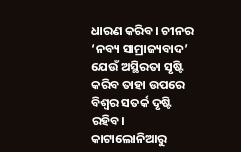ଧାରଣ କରିବ। ଚୀନର ‘ନବ୍ୟ ସାମ୍ରାଜ୍ୟବାଦ’ ଯେଉଁ ଅସ୍ଥିରତା ସୃଷ୍ଟି କରିବ ତାହା ଉପରେ ବିଶ୍ବର ସତର୍କ ଦୃଷ୍ଟି ରହିବ।
କାଟାଲୋନିଆରୁ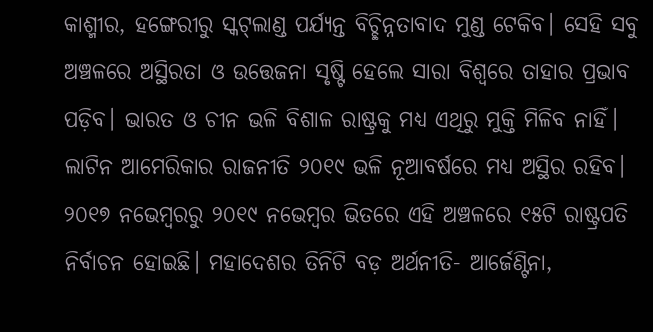କାଶ୍ମୀର, ହଙ୍ଗେରୀରୁ ସ୍କଟ୍‌ଲାଣ୍ଡ ପର୍ଯ୍ୟନ୍ତ ବିଚ୍ଛିନ୍ନତାବାଦ ମୁଣ୍ଡ ଟେକିବ। ସେହି ସବୁ ଅଞ୍ଚଳରେ ଅସ୍ଥିରତା ଓ ଉତ୍ତେଜନା ସୃଷ୍ଟି ହେଲେ ସାରା ବିଶ୍ବରେ ତାହାର ପ୍ରଭାବ ପଡ଼ିବ। ଭାରତ ଓ ଚୀନ ଭଳି ବିଶାଳ ରାଷ୍ଟ୍ରକୁ ମଧ୍ୟ ଏଥିରୁ ମୁକ୍ତି ମିଳିବ ନାହିଁ। ଲାଟିନ ଆମେରିକାର ରାଜନୀତି ୨୦୧୯ ଭଳି ନୂଆବର୍ଷରେ ମଧ୍ୟ ଅସ୍ଥିର ରହିବ। ୨୦୧୭ ନଭେମ୍ବରରୁ ୨୦୧୯ ନଭେମ୍ବର ଭିତରେ ଏହି ଅଞ୍ଚଳରେ ୧୫ଟି ରାଷ୍ଟ୍ରପତି ନିର୍ବାଚନ ହୋଇଛି। ମହାଦେଶର ତିନିଟି ବଡ଼ ଅର୍ଥନୀତି- ଆର୍ଜେଣ୍ଟିନା,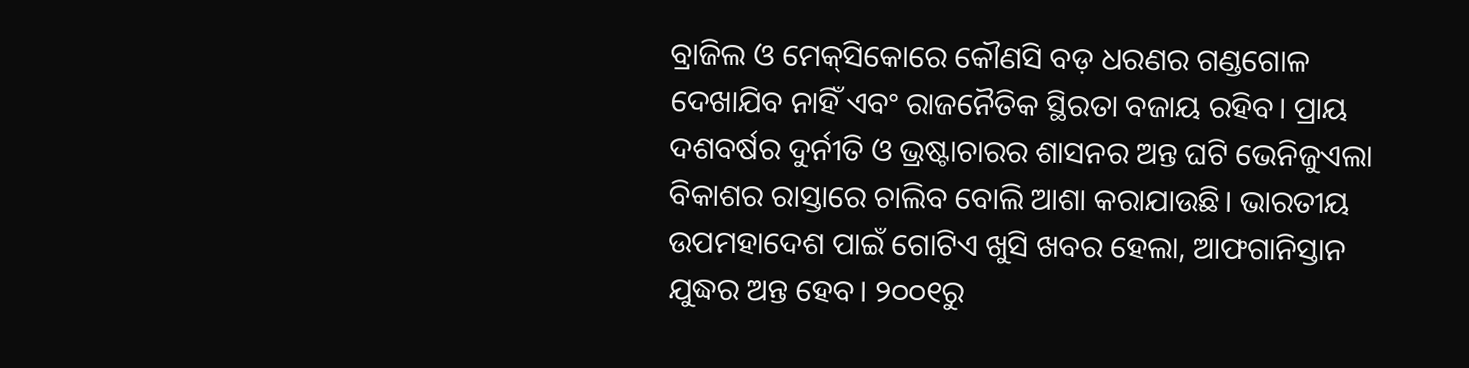ବ୍ରାଜିଲ ଓ ମେକ୍‌ସିକୋରେ କୌଣସି ବଡ଼ ଧରଣର ଗଣ୍ଡଗୋଳ ଦେଖାଯିବ ନାହିଁ ଏବଂ ରାଜନୈତିକ ସ୍ଥିରତା ବଜାୟ ରହିବ। ପ୍ରାୟ ଦଶବର୍ଷର ଦୁର୍ନୀତି ଓ ଭ୍ରଷ୍ଟାଚାରର ଶାସନର ଅନ୍ତ ଘଟି ଭେନିଜୁଏଲା ବିକାଶର ରାସ୍ତାରେ ଚାଲିବ ବୋଲି ଆଶା କରାଯାଉଛି। ଭାରତୀୟ ଉପମହାଦେଶ ପାଇଁ ଗୋଟିଏ ଖୁସି ଖବର ହେଲା, ଆଫଗାନିସ୍ତାନ ଯୁଦ୍ଧର ଅନ୍ତ ହେବ। ୨୦୦୧ରୁ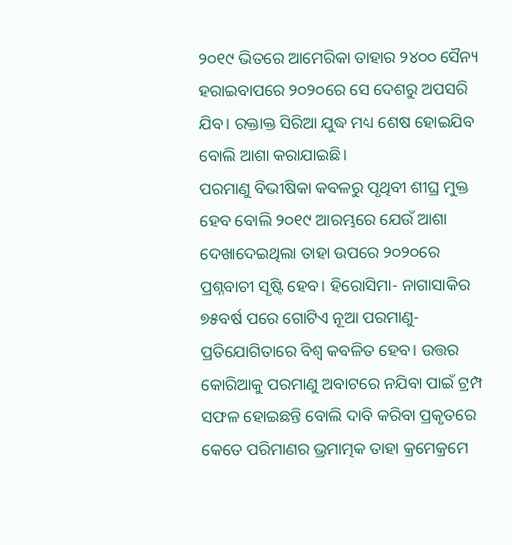୨୦୧୯ ଭିତରେ ଆମେରିକା ତାହାର ୨୪୦୦ ସୈନ୍ୟ ହରାଇବାପରେ ୨୦୨୦ରେ ସେ ଦେଶରୁ ଅପସରି ଯିବ। ରକ୍ତାକ୍ତ ସିରିଆ ଯୁଦ୍ଧ ମଧ୍ୟ ଶେଷ ହୋଇଯିବ ବୋଲି ଆଶା କରାଯାଇଛି।
ପରମାଣୁ ବିଭୀଷିକା କବଳରୁ ପୃଥିବୀ ଶୀଘ୍ର ମୁକ୍ତ ହେବ ବୋଲି ୨୦୧୯ ଆରମ୍ଭରେ ଯେଉଁ ଆଶା ଦେଖାଦେଇଥିଲା ତାହା ଉପରେ ୨୦୨୦ରେ ପ୍ରଶ୍ନବାଚୀ ସୃଷ୍ଟି ହେବ। ହିରୋସିମା- ନାଗାସାକିର ୭୫ବର୍ଷ ପରେ ଗୋଟିଏ ନୂଆ ପରମାଣୁ-ପ୍ରତିଯୋଗିତାରେ ବିଶ୍ବ କବଳିତ ହେବ। ଉତ୍ତର କୋରିଆକୁ ପରମାଣୁ ଅବାଟରେ ନଯିବା ପାଇଁ ଟ୍ରମ୍ପ ସଫଳ ହୋଇଛନ୍ତି ବୋଲି ଦାବି କରିବା ପ୍ରକୃତରେ କେତେ ପରିମାଣର ଭ୍ରମାତ୍ମକ ତାହା କ୍ରମେକ୍ରମେ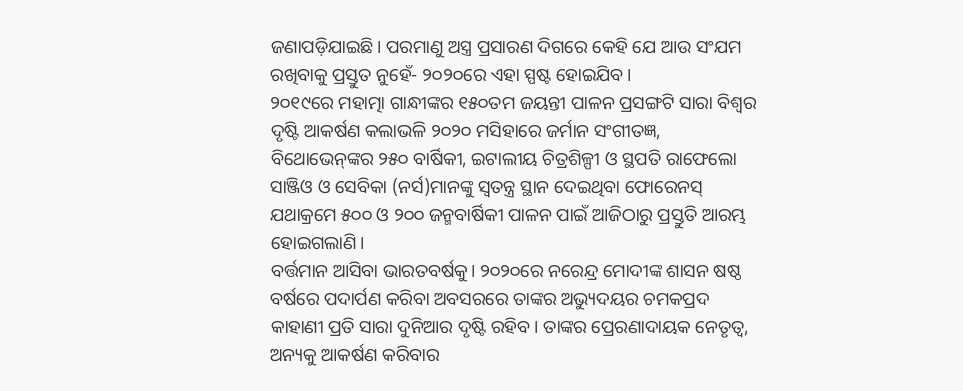ଜଣାପଡ଼ିଯାଇଛି। ପରମାଣୁ ଅସ୍ତ୍ର ପ୍ରସାରଣ ଦିଗରେ କେହି ଯେ ଆଉ ସଂଯମ ରଖିବାକୁ ପ୍ରସ୍ତୁତ ନୁହେଁ- ୨୦୨୦ରେ ଏହା ସ୍ପଷ୍ଟ ହୋଇଯିବ।
୨୦୧୯ରେ ମହାତ୍ମା ଗାନ୍ଧୀଙ୍କର ୧୫୦ତମ ଜୟନ୍ତୀ ପାଳନ ପ୍ରସଙ୍ଗଟି ସାରା ବିଶ୍ବର ଦୃଷ୍ଟି ଆକର୍ଷଣ କଲାଭଳି ୨୦୨୦ ମସିହାରେ ଜର୍ମାନ ସଂଗୀତଜ୍ଞ, ବିଥୋଭେନ୍‌ଙ୍କର ୨୫୦ ବାର୍ଷିକୀ, ଇଟାଲୀୟ ଚିତ୍ରଶିଳ୍ପୀ ଓ ସ୍ଥପତି ରାଫେଲୋ ସାଞ୍ଜିଓ ଓ ସେବିକା (ନର୍ସ)ମାନଙ୍କୁ ସ୍ବତନ୍ତ୍ର ସ୍ଥାନ ଦେଇଥିବା ଫୋରେନସ୍‌ ଯଥାକ୍ରମେ ୫୦୦ ଓ ୨୦୦ ଜନ୍ମବାର୍ଷିକୀ ପାଳନ ପାଇଁ ଆଜିଠାରୁ ପ୍ରସ୍ତୁତି ଆରମ୍ଭ ହୋଇଗଲାଣି।
ବର୍ତ୍ତମାନ ଆସିବା ଭାରତବର୍ଷକୁ। ୨୦୨୦ରେ ନରେନ୍ଦ୍ର ମୋଦୀଙ୍କ ଶାସନ ଷଷ୍ଠ ବର୍ଷରେ ପଦାର୍ପଣ କରିବା ଅବସରରେ ତାଙ୍କର ଅଭ୍ୟୁଦୟର ଚମକପ୍ରଦ କାହାଣୀ ପ୍ରତି ସାରା ଦୁନିଆର ଦୃଷ୍ଟି ରହିବ। ତାଙ୍କର ପ୍ରେରଣାଦାୟକ ନେତୃତ୍ବ, ଅନ୍ୟକୁ ଆକର୍ଷଣ କରିବାର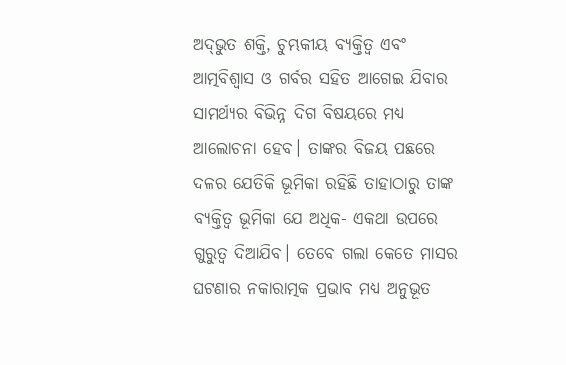ଅଦ୍‌ଭୁତ ଶକ୍ତି, ଚୁମ୍ଭକୀୟ ବ୍ୟକ୍ତିତ୍ବ ଏବଂ ଆତ୍ମବିଶ୍ବାସ ଓ ଗର୍ବର ସହିତ ଆଗେଇ ଯିବାର ସାମର୍ଥ୍ୟର ବିଭିନ୍ନ ଦିଗ ବିଷୟରେ ମଧ୍ୟ ଆଲୋଚନା ହେବ। ତାଙ୍କର ବିଜୟ ପଛରେ ଦଳର ଯେତିକି ଭୂମିକା ରହିଛି ତାହାଠାରୁ ତାଙ୍କ ବ୍ୟକ୍ତିତ୍ବ ଭୂମିକା ଯେ ଅଧିକ- ଏକଥା ଉପରେ ଗୁରୁତ୍ବ ଦିଆଯିବ। ତେବେ ଗଲା କେତେ ମାସର ଘଟଣାର ନକାରାତ୍ମକ ପ୍ରଭାବ ମଧ୍ୟ ଅନୁଭୂତ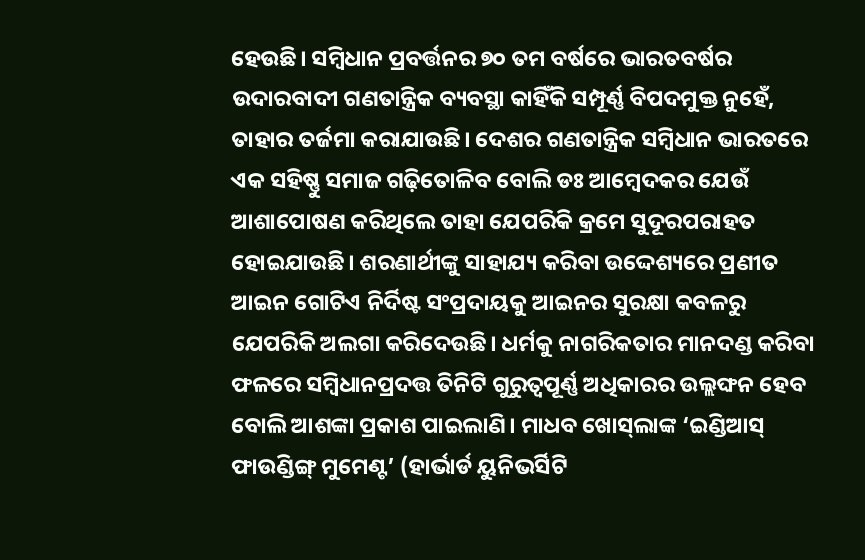ହେଉଛି। ସମ୍ବିଧାନ ପ୍ରବର୍ତ୍ତନର ୭୦ ତମ ବର୍ଷରେ ଭାରତବର୍ଷର ଉଦାରବାଦୀ ଗଣତାନ୍ତ୍ରିକ ବ୍ୟବସ୍ଥା କାହିଁକି ସମ୍ପୂର୍ଣ୍ଣ ବିପଦମୁକ୍ତ ନୁହେଁ, ତାହାର ତର୍ଜମା କରାଯାଉଛି। ଦେଶର ଗଣତାନ୍ତ୍ରିକ ସମ୍ବିଧାନ ଭାରତରେ ଏକ ସହିଷ୍ଣୁ ସମାଜ ଗଢ଼ିତୋଳିବ ବୋଲି ଡଃ ଆମ୍ବେଦକର ଯେଉଁ ଆଶାପୋଷଣ କରିଥିଲେ ତାହା ଯେପରିକି କ୍ରମେ ସୁଦୂରପରାହତ ହୋଇଯାଉଛି। ଶରଣାର୍ଥୀଙ୍କୁ ସାହାଯ୍ୟ କରିବା ଉଦ୍ଦେଶ୍ୟରେ ପ୍ରଣୀତ ଆଇନ ଗୋଟିଏ ନିର୍ଦିଷ୍ଟ ସଂପ୍ରଦାୟକୁ ଆଇନର ସୁରକ୍ଷା କବଳରୁ ଯେପରିକି ଅଲଗା କରିଦେଉଛି। ଧର୍ମକୁ ନାଗରିକତାର ମାନଦଣ୍ଡ କରିବା ଫଳରେ ସମ୍ବିଧାନପ୍ରଦତ୍ତ ତିନିଟି ଗୁରୁତ୍ବପୂର୍ଣ୍ଣ ଅଧିକାରର ଉଲ୍ଲଙ୍ଘନ ହେବ ବୋଲି ଆଶଙ୍କା ପ୍ରକାଶ ପାଇଲାଣି। ମାଧବ ଖୋସ୍‌ଲାଙ୍କ ‘ଇଣ୍ଡିଆସ୍‌ ଫାଉଣ୍ଡିଙ୍ଗ୍‌ ମୁମେଣ୍ଟ’ (ହାର୍ଭାର୍ଡ ୟୁନିଭର୍ସିଟି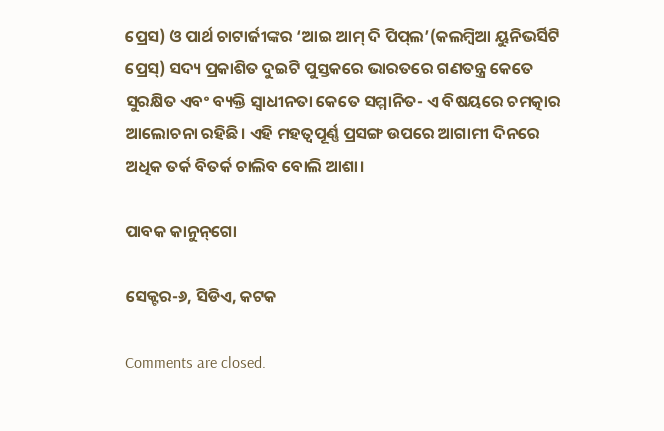ପ୍ରେସ) ଓ ପାର୍ଥ ଚାଟାର୍ଜୀଙ୍କର ‘ଆଇ ଆମ୍‌ ଦି ପିପ୍‌ଲ’(କଲମ୍ବିଆ ୟୁନିଭର୍ସିଟି ପ୍ରେସ୍‌) ସଦ୍ୟ ପ୍ରକାଶିତ ଦୁଇଟି ପୁସ୍ତକରେ ଭାରତରେ ଗଣତନ୍ତ୍ର କେତେ ସୁରକ୍ଷିତ ଏବଂ ବ୍ୟକ୍ତି ସ୍ବାଧୀନତା କେତେ ସମ୍ମାନିତ- ଏ ବିଷୟରେ ଚମତ୍କାର ଆଲୋଚନା ରହିଛି। ଏହି ମହତ୍ବପୂର୍ଣ୍ଣ ପ୍ରସଙ୍ଗ ଉପରେ ଆଗାମୀ ଦିନରେ ଅଧିକ ତର୍କ ବିତର୍କ ଚାଲିବ ବୋଲି ଆଶା।

ପାବକ କାନୁନ୍‌ଗୋ

ସେକ୍ଟର-୬, ସିଡିଏ, କଟକ

Comments are closed.